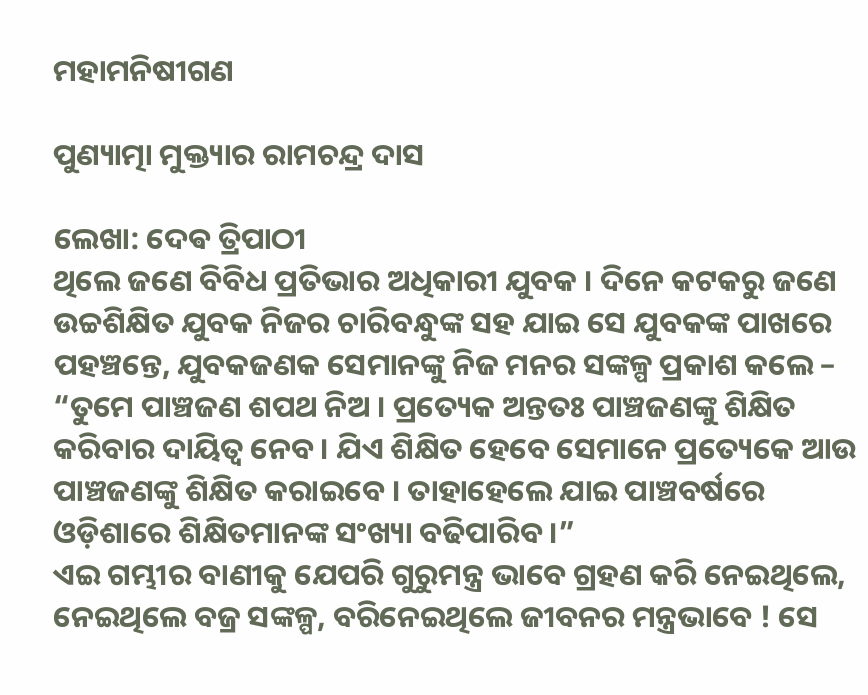ମହାମନିଷୀଗଣ

ପୁଣ୍ୟାତ୍ମା ମୁକ୍ତ୍ୟାର ରାମଚନ୍ଦ୍ର ଦାସ

ଲେଖା: ଦେଵ ତ୍ରିପାଠୀ
ଥିଲେ ଜଣେ ବିବିଧ ପ୍ରତିଭାର ଅଧିକାରୀ ଯୁବକ । ଦିନେ କଟକରୁ ଜଣେ ଉଚ୍ଚଶିକ୍ଷିତ ଯୁବକ ନିଜର ଚାରିବନ୍ଧୁଙ୍କ ସହ ଯାଇ ସେ ଯୁବକଙ୍କ ପାଖରେ ପହଞ୍ଚନ୍ତେ, ଯୁବକଜଣକ ସେମାନଙ୍କୁ ନିଜ ମନର ସଙ୍କଳ୍ପ ପ୍ରକାଶ କଲେ – “ତୁମେ ପାଞ୍ଚଜଣ ଶପଥ ନିଅ । ପ୍ରତ୍ୟେକ ଅନ୍ତତଃ ପାଞ୍ଚଜଣଙ୍କୁ ଶିକ୍ଷିତ କରିବାର ଦାୟିତ୍ବ ନେବ । ଯିଏ ଶିକ୍ଷିତ ହେବେ ସେମାନେ ପ୍ରତ୍ୟେକେ ଆଉ ପାଞ୍ଚଜଣଙ୍କୁ ଶିକ୍ଷିତ କରାଇବେ । ତାହାହେଲେ ଯାଇ ପାଞ୍ଚବର୍ଷରେ ଓଡ଼ିଶାରେ ଶିକ୍ଷିତମାନଙ୍କ ସଂଖ୍ୟା ବଢିପାରିବ ।”
ଏଇ ଗମ୍ଭୀର ବାଣୀକୁ ଯେପରି ଗୁରୁମନ୍ତ୍ର ଭାବେ ଗ୍ରହଣ କରି ନେଇଥିଲେ, ନେଇଥିଲେ ବଜ୍ର ସଙ୍କଳ୍ପ, ବରିନେଇଥିଲେ ଜୀବନର ମନ୍ତ୍ରଭାବେ ! ସେ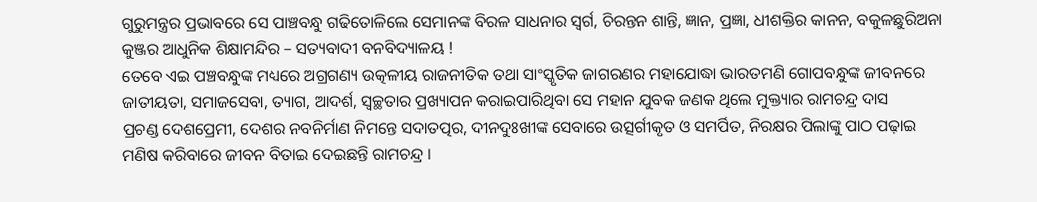ଗୁରୁମନ୍ତ୍ରର ପ୍ରଭାବରେ ସେ ପାଞ୍ଚବନ୍ଧୁ ଗଢିତୋଳିଲେ ସେମାନଙ୍କ ବିରଳ ସାଧନାର ସ୍ବର୍ଗ, ଚିରନ୍ତନ ଶାନ୍ତି, ଜ୍ଞାନ, ପ୍ରଜ୍ଞା, ଧୀଶକ୍ତିର କାନନ, ବକୁଳଛୁରିଅନା କୁଞ୍ଜର ଆଧୁନିକ ଶିକ୍ଷାମନ୍ଦିର – ସତ୍ୟବାଦୀ ବନବିଦ୍ୟାଳୟ !
ତେବେ ଏଇ ପଞ୍ଚବନ୍ଧୁଙ୍କ ମଧ୍ୟରେ ଅଗ୍ରଗଣ୍ୟ ଉତ୍କଳୀୟ ରାଜନୀତିକ ତଥା ସାଂସ୍କୃତିକ ଜାଗରଣର ମହାଯୋଦ୍ଧା ଭାରତମଣି ଗୋପବନ୍ଧୁଙ୍କ ଜୀବନରେ ଜାତୀୟତା, ସମାଜସେବା, ତ୍ୟାଗ, ଆଦର୍ଶ, ସ୍ବଚ୍ଛତାର ପ୍ରଖ୍ୟାପନ କରାଇପାରିଥିବା ସେ ମହାନ ଯୁବକ ଜଣକ ଥିଲେ ମୁକ୍ତ୍ୟାର ରାମଚନ୍ଦ୍ର ଦାସ
ପ୍ରଚଣ୍ଡ ଦେଶପ୍ରେମୀ, ଦେଶର ନବନିର୍ମାଣ ନିମନ୍ତେ ସଦାତତ୍ପର, ଦୀନଦୁଃଖୀଙ୍କ ସେବାରେ ଉତ୍ସର୍ଗୀକୃତ ଓ ସମର୍ପିତ, ନିରକ୍ଷର ପିଲାଙ୍କୁ ପାଠ ପଢ଼ାଇ ମଣିଷ କରିବାରେ ଜୀବନ ବିତାଇ ଦେଇଛନ୍ତି ରାମଚନ୍ଦ୍ର ।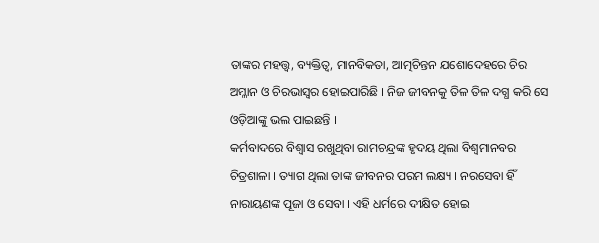ତାଙ୍କର ମହତ୍ତ୍ଵ, ବ୍ୟକ୍ତିତ୍ଵ, ମାନବିକତା, ଆତ୍ମଚିନ୍ତନ ଯଶୋଦେହରେ ଚିର ଅମ୍ଳାନ ଓ ଚିରଭାସ୍ୱର ହୋଇପାରିଛି । ନିଜ ଜୀବନକୁ ତିଳ ତିଳ ଦଗ୍ଧ କରି ସେ ଓଡ଼ିଆଙ୍କୁ ଭଲ ପାଇଛନ୍ତି ।
କର୍ମବାଦରେ ବିଶ୍ୱାସ ରଖୁଥିବା ରାମଚନ୍ଦ୍ରଙ୍କ ହୃଦୟ ଥିଲା ବିଶ୍ୱମାନବର ଚିତ୍ରଶାଳା । ତ୍ୟାଗ ଥିଲା ତାଙ୍କ ଜୀବନର ପରମ ଲକ୍ଷ୍ୟ । ନରସେବା ହିଁ ନାରାୟଣଙ୍କ ପୂଜା ଓ ସେବା । ଏହି ଧର୍ମରେ ଦୀକ୍ଷିତ ହୋଇ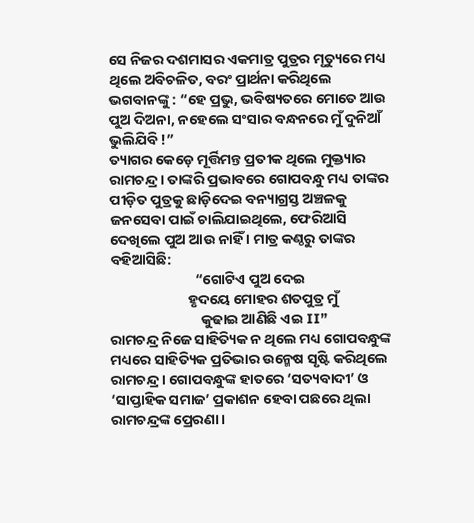ସେ ନିଜର ଦଶମାସର ଏକମାତ୍ର ପୁତ୍ରର ମୃତ୍ୟୁରେ ମଧ୍ୟ ଥିଲେ ଅବିଚଳିତ, ବରଂ ପ୍ରାର୍ଥନା କରିଥିଲେ ଭଗବାନଙ୍କୁ : “ହେ ପ୍ରଭୁ, ଭବିଷ୍ୟତରେ ମୋତେ ଆଉ ପୁଅ ଦିଅନା, ନହେଲେ ସଂସାର ବନ୍ଧନରେ ମୁଁ ଦୁନିଆଁ ଭୁଲିଯିବି !”
ତ୍ୟାଗର କେଡ଼େ ମୂର୍ତ୍ତିମନ୍ତ ପ୍ରତୀକ ଥିଲେ ମୁକ୍ତ୍ୟାର ରାମଚନ୍ଦ୍ର । ତାଙ୍କରି ପ୍ରଭାବରେ ଗୋପବନ୍ଧୁ ମଧ୍ୟ ତାଙ୍କର ପୀଡ଼ିତ ପୁତ୍ରକୁ ଛାଡ଼ିଦେଇ ବନ୍ୟାଗ୍ରସ୍ତ ଅଞ୍ଚଳକୁ ଜନସେବା ପାଇଁ ଚାଲିଯାଇଥିଲେ, ଫେରିଆସି ଦେଖିଲେ ପୁଅ ଆଉ ନାହିଁ । ମାତ୍ର କଣ୍ଠରୁ ତାଙ୍କର ବହିଆସିଛି:
                          “ଗୋଟିଏ ପୁଅ ଦେଇ
                        ହୃଦୟେ ମୋହର ଶତପୁତ୍ର ମୁଁ
                            କୁଢାଇ ଆଣିଛି ଏଇ II”
ରାମଚନ୍ଦ୍ର ନିଜେ ସାହିତ୍ୟିକ ନ ଥିଲେ ମଧ୍ୟ ଗୋପବନ୍ଧୁଙ୍କ ମଧ୍ୟରେ ସାହିତ୍ୟିକ ପ୍ରତିଭାର ଉନ୍ମେଷ ସୃଷ୍ଟି କରିଥିଲେ ରାମଚନ୍ଦ୍ର । ଗୋପବନ୍ଧୁଙ୍କ ହାତରେ ‘ସତ୍ୟବାଦୀ’ ଓ ‘ସାପ୍ତାହିକ ସମାଜ’ ପ୍ରକାଶନ ହେବା ପଛରେ ଥିଲା ରାମଚନ୍ଦ୍ରଙ୍କ ପ୍ରେରଣା ।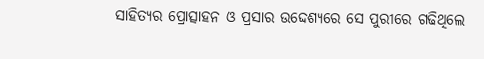ସାହିତ୍ୟର ପ୍ରୋତ୍ସାହନ ଓ ପ୍ରସାର ଉଦ୍ଦେଶ୍ୟରେ ସେ ପୁରୀରେ ଗଢିଥିଲେ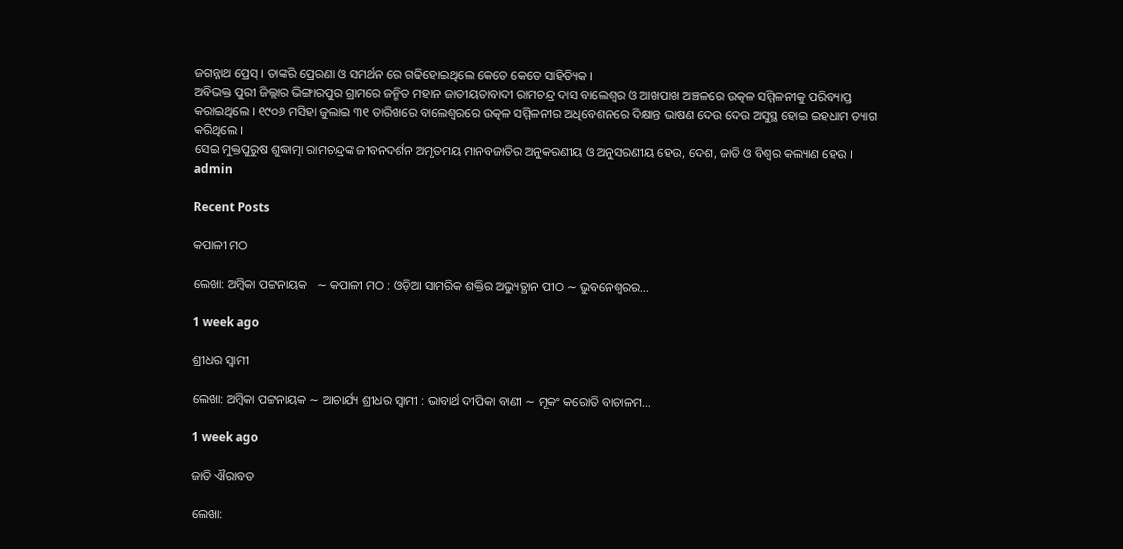ଜଗନ୍ନାଥ ପ୍ରେସ୍ । ତାଙ୍କରି ପ୍ରେରଣା ଓ ସମର୍ଥନ ରେ ଗଢିହୋଇଥିଲେ କେତେ କେତେ ସାହିତ୍ୟିକ ।
ଅବିଭକ୍ତ ପୁରୀ ଜିଲ୍ଲାର ଭିଙ୍ଗାରପୁର ଗ୍ରାମରେ ଜନ୍ମିତ ମହାନ ଜାତୀୟତାବାଦୀ ରାମଚନ୍ଦ୍ର ଦାସ ବାଲେଶ୍ଵର ଓ ଆଖପାଖ ଅଞ୍ଚଳରେ ଉତ୍କଳ ସମ୍ମିଳନୀକୁ ପରିବ୍ୟାପ୍ତ କରାଇଥିଲେ । ୧୯୦୬ ମସିହା ଜୁଲାଇ ୩୧ ତାରିଖରେ ବାଲେଶ୍ଵରରେ ଉତ୍କଳ ସମ୍ମିଳନୀର ଅଧିବେଶନରେ ଦିକ୍ଷାନ୍ତ ଭାଷଣ ଦେଉ ଦେଉ ଅସୁସ୍ଥ ହୋଇ ଇହଧାମ ତ୍ୟାଗ କରିଥିଲେ ।
ସେଇ ମୁକ୍ତପୁରୁଷ ଶୁଦ୍ଧାତ୍ମା ରାମଚନ୍ଦ୍ରଙ୍କ ଜୀବନଦର୍ଶନ ଅମୃତମୟ ମାନବଜାତିର ଅନୁକରଣୀୟ ଓ ଅନୁସରଣୀୟ ହେଉ, ଦେଶ, ଜାତି ଓ ବିଶ୍ୱର କଲ୍ୟାଣ ହେଉ ।
admin

Recent Posts

କପାଳୀ ମଠ

ଲେଖା: ଅମ୍ବିକା ପଟ୍ଟନାୟକ   ∼ କପାଳୀ ମଠ : ଓଡ଼ିଆ ସାମରିକ ଶକ୍ତିର ଅଭ୍ୟୁତ୍ଥାନ ପୀଠ ∼ ଭୁବନେଶ୍ୱରର…

1 week ago

ଶ୍ରୀଧର ସ୍ୱାମୀ

ଲେଖା: ଅମ୍ବିକା ପଟ୍ଟନାୟକ ∼ ଆଚାର୍ଯ୍ୟ ଶ୍ରୀଧର ସ୍ୱାମୀ : ଭାବାର୍ଥ ଦୀପିକା ବାଣୀ ∼ ମୂକଂ କରୋତି ବାଚାଳମ…

1 week ago

ଜାତି ଐରାବତ

ଲେଖା: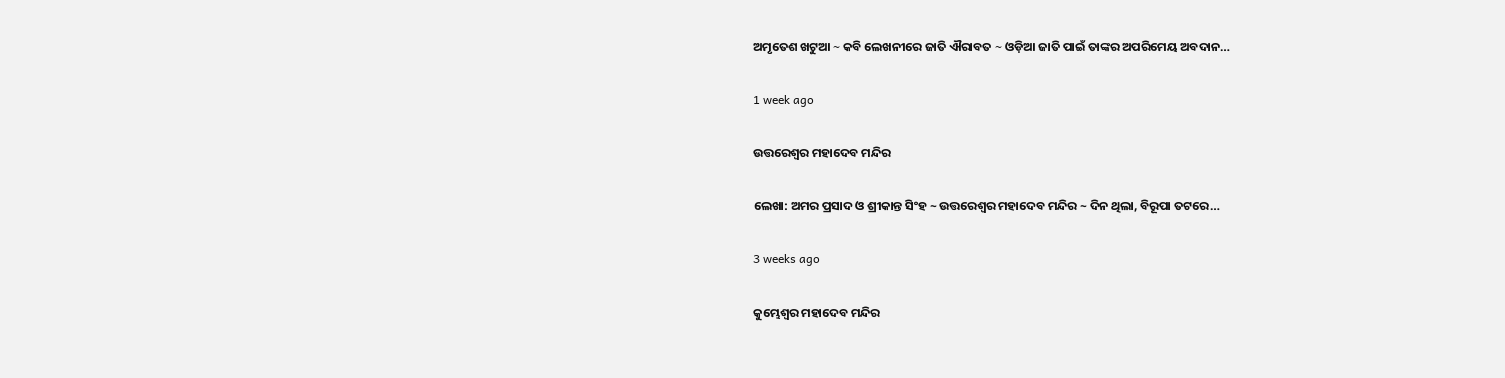ଅମୃତେଶ ଖଟୁଆ ∼ କବି ଲେଖନୀରେ ଜାତି ଐରାବତ ∼ ଓଡ଼ିଆ ଜାତି ପାଇଁ ତାଙ୍କର ଅପରିମେୟ ଅବଦାନ…

1 week ago

ଉତ୍ତରେଶ୍ଵର ମହାଦେବ ମନ୍ଦିର

ଲେଖା: ଅମର ପ୍ରସାଦ ଓ ଶ୍ରୀକାନ୍ତ ସିଂହ ~ ଉତ୍ତରେଶ୍ଵର ମହାଦେବ ମନ୍ଦିର ~ ଦିନ ଥିଲା, ବିରୂପା ତଟରେ…

3 weeks ago

କୁମ୍ଭେଶ୍ୱର ମହାଦେବ ମନ୍ଦିର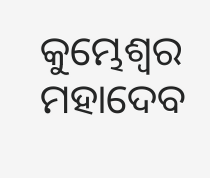କୁମ୍ଭେଶ୍ୱର ମହାଦେବ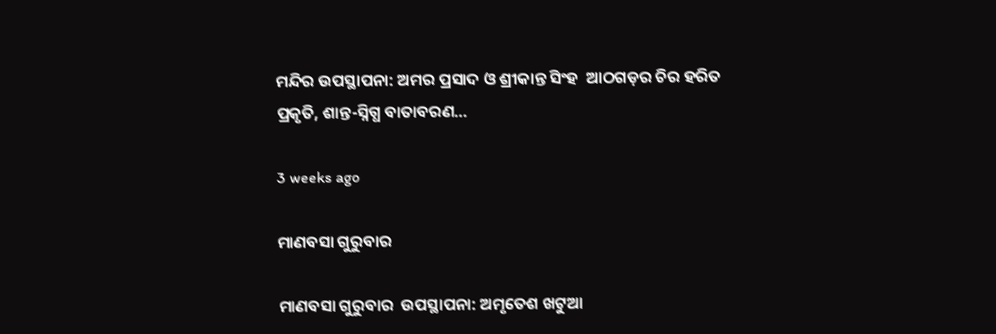ମନ୍ଦିର ଉପସ୍ଥାପନା: ଅମର ପ୍ରସାଦ ଓ ଶ୍ରୀକାନ୍ତ ସିଂହ  ଆଠଗଡ଼ର ଚିର ହରିତ ପ୍ରକୃତି, ଶାନ୍ତ-ସ୍ନିଗ୍ଧ ବାତାବରଣ…

3 weeks ago

ମାଣବସା ଗୁରୁବାର

ମାଣବସା ଗୁରୁବାର  ଉପସ୍ଥାପନା: ଅମୃତେଶ ଖଟୁଆ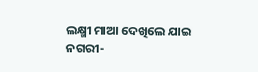ଲକ୍ଷ୍ମୀ ମାଆ ଦେଖିଲେ ଯାଇ ନଗରୀ-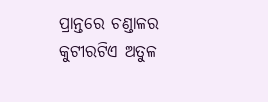ପ୍ରାନ୍ତରେ ଚଣ୍ଡାଳର କୁଟୀରଟିଏ ଅତୁଳ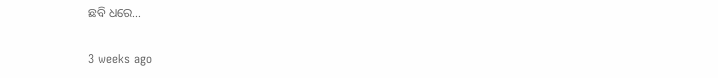ଛବି ଧରେ…

3 weeks ago